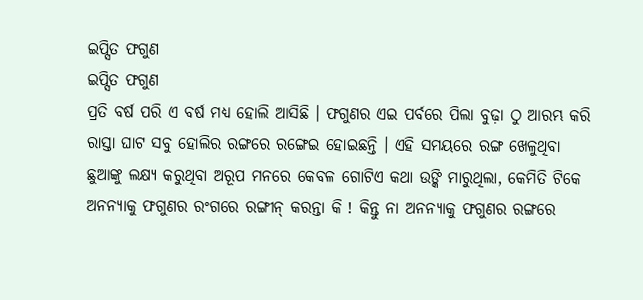ଇପ୍ସିତ ଫଗୁଣ
ଇପ୍ସିତ ଫଗୁଣ
ପ୍ରତି ବର୍ଷ ପରି ଏ ବର୍ଷ ମଧ୍ୟ ହୋଲି ଆସିଛି । ଫଗୁଣର ଏଇ ପର୍ବରେ ପିଲା ବୁଢ଼ା ଠୁ ଆରମ୍ଭ କରି ରାସ୍ତା ଘାଟ ସବୁ ହୋଲିର ରଙ୍ଗରେ ରଙ୍ଗେଇ ହୋଇଛନ୍ତି । ଏହି ସମୟରେ ରଙ୍ଗ ଖେଳୁଥିବା ଛୁଆଙ୍କୁ ଲକ୍ଷ୍ୟ କରୁଥିବା ଅରୂପ ମନରେ କେବଳ ଗୋଟିଏ କଥା ଉଙ୍କି ମାରୁଥିଲା, କେମିତି ଟିକେ ଅନନ୍ୟାକୁ ଫଗୁଣର ରଂଗରେ ରଙ୍ଗୀନ୍ କରନ୍ତା କି ! କିନ୍ତୁ ନା ଅନନ୍ୟାକୁ ଫଗୁଣର ରଙ୍ଗରେ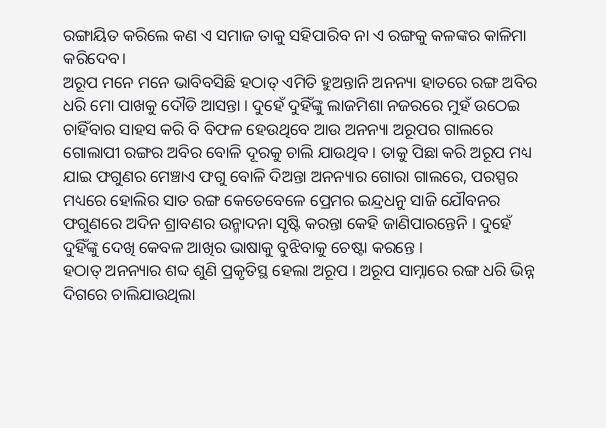ରଙ୍ଗାୟିତ କରିଲେ କଣ ଏ ସମାଜ ତାକୁ ସହିପାରିବ ନା ଏ ରଙ୍ଗକୁ କଳଙ୍କର କାଳିମା କରିଦେବ।
ଅରୂପ ମନେ ମନେ ଭାବିବସିଛି ହଠାତ୍ ଏମିତି ହୁଅନ୍ତାନି ଅନନ୍ୟା ହାତରେ ରଙ୍ଗ ଅବିର ଧରି ମୋ ପାଖକୁ ଦୌଡି ଆସନ୍ତା । ଦୁହେଁ ଦୁହିଁଙ୍କୁ ଲାଜମିଶା ନଜରରେ ମୁହଁ ଉଠେଇ ଚାହିଁବାର ସାହସ କରି ବି ବିଫଳ ହେଉଥିବେ ଆଉ ଅନନ୍ୟା ଅରୂପର ଗାଲରେ ଗୋଲାପୀ ରଙ୍ଗର ଅବିର ବୋଳି ଦୂରକୁ ଚାଲି ଯାଉଥିବ । ତାକୁ ପିଛା କରି ଅରୂପ ମଧ୍ୟ ଯାଇ ଫଗୁଣର ମେଞ୍ଚାଏ ଫଗୁ ବୋଳି ଦିଅନ୍ତା ଅନନ୍ୟାର ଗୋରା ଗାଲରେ, ପରସ୍ପର ମଧ୍ୟରେ ହୋଲିର ସାତ ରଙ୍ଗ କେତେବେଳେ ପ୍ରେମର ଇନ୍ଦ୍ରଧନୁ ସାଜି ଯୌବନର ଫଗୁଣରେ ଅଦିନ ଶ୍ରାବଣର ଉନ୍ମାଦନା ସୃଷ୍ଟି କରନ୍ତା କେହି ଜାଣିପାରନ୍ତେନି । ଦୁହେଁ ଦୁହିଁଙ୍କୁ ଦେଖି କେବଳ ଆଖିର ଭାଷାକୁ ବୁଝିବାକୁ ଚେଷ୍ଟା କରନ୍ତେ ।
ହଠାତ୍ ଅନନ୍ୟାର ଶବ୍ଦ ଶୁଣି ପ୍ରକୃତିସ୍ଥ ହେଲା ଅରୂପ । ଅରୂପ ସାମ୍ନାରେ ରଙ୍ଗ ଧରି ଭିନ୍ନ ଦିଗରେ ଚାଲିଯାଉଥିଲା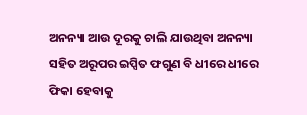ଅନନ୍ୟା ଆଉ ଦୂରକୁ ଚାଲି ଯାଉଥିବା ଅନନ୍ୟା ସହିତ ଅରୂପର ଇପ୍ସିତ ଫଗୁଣ ବି ଧୀରେ ଧୀରେ ଫିକା ହେବାକୁ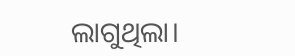ଲାଗୁଥିଲା।